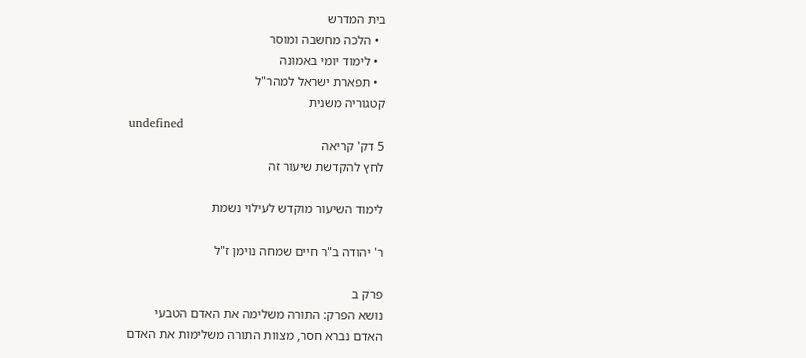בית המדרש
  • הלכה מחשבה ומוסר
  • לימוד יומי באמונה
  • תפארת ישראל למהר"ל
קטגוריה משנית
undefined
5 דק' קריאה
לחץ להקדשת שיעור זה

לימוד השיעור מוקדש לעילוי נשמת

ר' יהודה ב"ר חיים שמחה נוימן ז"ל

פרק ב
נושא הפרק: התורה משלימה את האדם הטבעי
האדם נברא חסר, מצוות התורה משלימות את האדם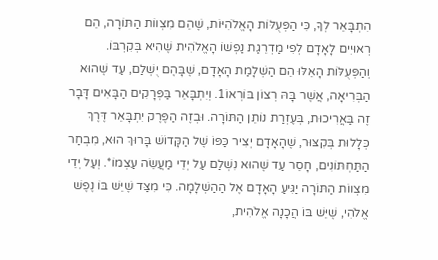הִתְבָּאֵר לְךָ, כִּי הַפְּעֻלּוֹת הָאֱלֹהִיּוֹת, שֶׁהֵם מִצְווֹת הַתּוֹרָה, הֵם רְאוּיִים לָאָדָם לְפִי מַדְרֵגַת נַפְשׁוֹ הָאֱלֹהִית שֶׁהִיא בְּקִרְבּוֹ. וְהַפְּעֻלּוֹת הָאֵלּוּ הֵם הַשְׁלָמַת הָאָדָם, שֶׁבָּהֶם יֻשְׁלַם, עַד שֶׁהוּא הַבְּרִיאָה, אֲשֶׁר בָּהּ רְצוֹן בּוֹרְאוֹ1. וְיִתְבָּאֵר בַּפְּרָקִים הַבָּאִים דָּבָר זֶה בַּאֲרִיכוּת, בְּעֶזְרַת נוֹתֵן הַתּוֹרָה. וּבְזֶה הַפֶּרֶק יִתְבָּאֵר דֶּרֶךְ כְּלָלוּת בְּקִצּוּר, שֶׁהָאָדָם יְצִיר כַּפּוֹ שֶׁל הַקָּדוֹשׁ בָּרוּךְ הוּא, מִבְחַר הַתַּחְתּוֹנִים, חָסֵר עַד שֶׁהוּא נִשְׁלַם עַל יְדֵי מַעֲשֵׂה עַצְמוֹ*. וְעַל יְדֵי מִצְווֹת הַתּוֹרָה יַגִּיעַ הָאָדָם אֶל הַהַשְׁלָמָה. כִּי מִצַּד שֶׁיֵּשׁ בּוֹ נֶפֶשׁ אֱלֹהִי, שֶׁיֵּשׁ בּוֹ הֲכָנָה אֱלֹהִית,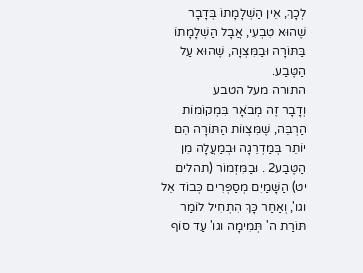לְכָךְ, אֵין הַשְׁלָמָתוֹ בְּדָבָר שֶׁהוּא טִבְעִי, אֲבָל הַשְׁלָמָתוֹ בַּתּוֹרָה וּבַמִּצְוָה, שֶׁהוּא עַל הַטֶּבַע.
התורה מעל הטבע
וְדָבָר זֶה מְבֹאָר בִּמְקוֹמוֹת הַרְבֵּה, שֶׁמִּצְווֹת הַתּוֹרָה הֵם יוֹתֵר בְּמַדְרֵגָה וּבְמַעֲלָה מִן הַטֶּבַע2 . וּבַמִּזְמוֹר (תהלים יט) הַשָּׁמַיִם מְסַפְּרִים כְּבוֹד אֵל וגו', וְאַחַר כָּךְ הִתְחִיל לוֹמַר תּוֹרַת ה' תְּמִימָה וגו' עַד סוֹף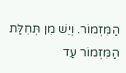הַמִּזְמוֹר. וְיֵשׁ מִן תְּחִלַּת הַמִּזְמוֹר עַד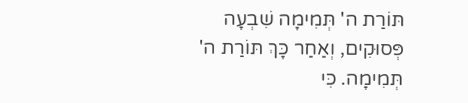תּוֹרַת ה' תְּמִימָה שִׁבְעָה פְּסוּקִים, וְאַחַר כָּךְ תּוֹרַת ה' תְּמִימָה. כִּי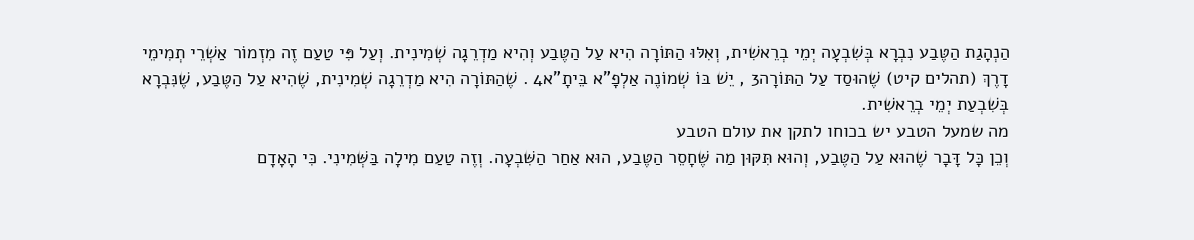הַנְהָגַת הַטֶּבַע נִבְרָא בְּשִׁבְעָה יְמֵי בְרֵאשִׁית, וְאִלּוּ הַתּוֹרָה הִיא עַל הַטֶּבַע וְהִיא מַדְרֵגָה שְׁמִינִית. וְעַל פִּי טַעַם זֶה מִזְמוֹר אַשְׁרֵי תְמִימֵי דָרֶךְ (תהלים קיט) שֶׁהוּסַד עַל הַתּוֹרָה3 , יֵשׁ בּוֹ שְׁמוֹנֶה אַלְפָ"א בֵּיתָ"א4 . שֶׁהַתּוֹרָה הִיא מַדְרֵגָה שְׁמִינִית, שֶׁהִיא עַל הַטֶּבַע, שֶׁנִּבְרָא בְּשִׁבְעַת יְמֵי בְרֵאשִׁית.
מה שמעל הטבע יש בכוחו לתקן את עולם הטבע
וְכֵן כָּל דָּבָר שֶׁהוּא עַל הַטֶּבַע, וְהוּא תִּקּוּן מַה שֶּׁחָסֵר הַטֶּבַע, הוּא אַחַר הַשִּׁבְעָה. וְזֶה טַעַם מִילָה בַּשְּׁמִינִי. כִּי הָאָדָם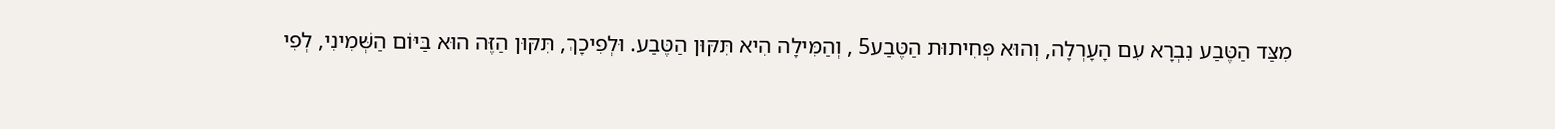מִצַּד הַטֶּבַע נִבְרָא עִם הָעָרְלָה, וְהוּא פְּחִיתוּת הַטֶּבַע5 , וְהַמִּילָה הִיא תִּקּוּן הַטֶּבַע. וּלְפִיכָךְ, תִּקּוּן הַזֶּה הוּא בַּיּוֹם הַשְּׁמִינִי, לְפִי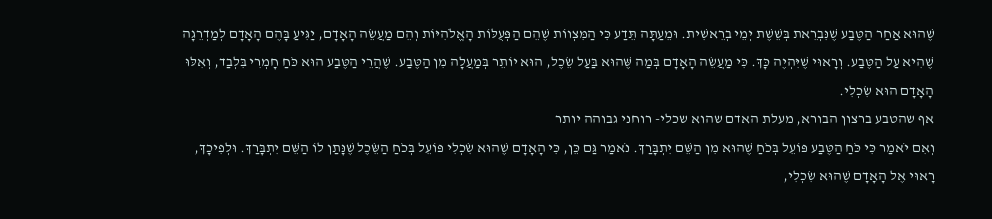שֶׁהוּא אַחַר הַטֶּבַע שֶׁנִּבְרֵאת בְּשֵׁשֶׁת יְמֵי בְרֵאשִׁית. וּמֵעַתָּה תֵּדַע כִּי הַמִּצְווֹת שֶׁהֵם הַפְּעֻלּוֹת הָאֱלֹהִיּוֹת וְהֵם מַעֲשֵׂה הָאָדָם, יַגִּיעַ בָּהֶם הָאָדָם לְמַדְרֵגָה שֶׁהִיא עַל הַטֶּבַע. וְרָאוּי שֶׁיִּהְיֶה כָּךְ. כִּי מַעֲשֵׂה הָאָדָם בְּמַה שֶּׁהוּא בַּעַל שֵׂכֶל, הוּא יוֹתֵר בְּמַעֲלָה מִן הַטֶּבַע. שֶׁהֲרֵי הַטֶּבַע הוּא כֹּחַ חָמְרִי בִּלְבַד, וְאִלּוּ הָאָדָם הוּא שִׂכְלִי.
אף שהטבע ברצון הבורא, מעלת האדם שהוא שכלי- רוחני גבוהה יותר
וְאִם יֹאמַר כִּי כֹּחַ הַטֶּבַע פּוֹעֵל בְּכֹחַ שֶׁהוּא מִן הַשֵּׁם יִתְבָּרַךְ. נֹאמַר גַּם כֵּן, כִּי הָאָדָם שֶׁהוּא שִׂכְלִי פּוֹעֵל בְּכֹחַ הַשֵּׂכֶל שֶׁנָּתַן לוֹ הַשֵּׁם יִתְבָּרַךְ. וּלְפִיכָךְ, רָאוּי אֶל הָאָדָם שֶׁהוּא שִׂכְלִי,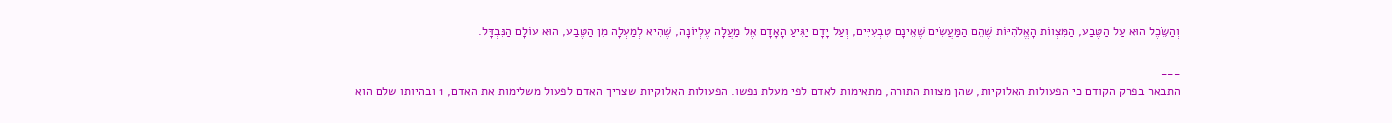וְהַשֵּׂכֶל הוּא עַל הַטֶּבַע, הַמִּצְווֹת הָאֱלֹהִיּוֹת שֶׁהֵם הַמַּעֲשִׂים שֶׁאֵינָם טִבְעִיִּים, וְעַל יָדָם יַגִּיעַ הָאָדָם אֶל מַעֲלָה עֶלְיוֹנָה, שֶׁהִיא לְמַעְלָה מִן הַטֶּבַע, הוּא עוֹלָם הַנִּבְדָּל.

___
התבאר בפרק הקודם כי הפעולות האלוקיות, שהן מצוות התורה, מתאימות לאדם לפי מעלת נפשו. הפעולות האלוקיות שצריך האדם לפעול משלימות את האדם, 1 ובהיותו שלם הוא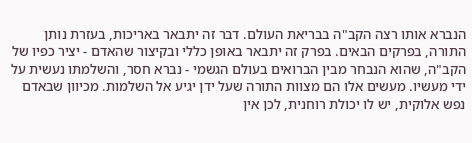הנברא אותו רצה הקב"ה בבריאת העולם. דבר זה יתבאר באריכות, בעזרת נותן התורה, בפרקים הבאים. בפרק זה יתבאר באופן כללי ובקיצור שהאדם - יציר כפיו של הקב"ה, שהוא הנבחר מבין הברואים בעולם הגשמי - נברא חסר, והשלמתו נעשית על ידי מעשיו. מעשים אלו הם מצוות התורה שעל ידן יגיע אל השלמות. מכיוון שבאדם נפש אלוקית, יש לו יכולת רוחנית, לכן אין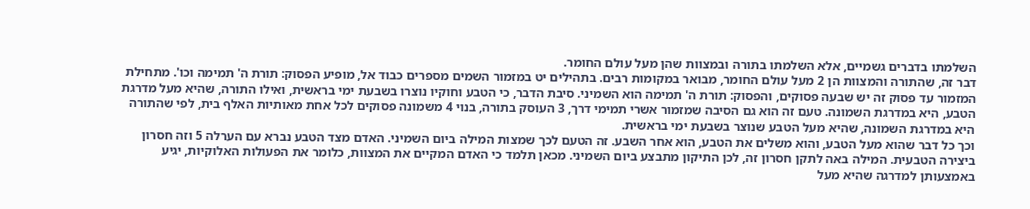השלמתו בדברים גשמיים, אלא השלמתו בתורה ובמצוות שהן מעל עולם החומר.
דבר זה, שהתורה והמצוות הן 2 מעל עולם החומר, מבואר במקומות רבים. בתהילים יט במזמור השמים מספרים כבוד אל, מופיע הפסוק: תורת ה' תמימה וכו'. מתחילת המזמור עד פסוק זה יש שבעה פסוקים, והפסוק: תורת ה' תמימה הוא השמיני. סיבת הדבר, כי הטבע וחוקיו נוצרו בשבעת ימי בראשית, ואילו התורה, שהיא מעל מדרגת הטבע, היא במדרגת השמונה. טעם זה הוא גם הסיבה שמזמור אשרי תמימי דרך, 3 העוסק בתורה, בנוי 4 משמונה פסוקים לכל אחת מאותיות האלף בית, לפי שהתורה היא במדרגת השמונה, שהיא מעל הטבע שנוצר בשבעת ימי בראשית.
וכך כל דבר שהוא מעל הטבע, והוא משלים את הטבע, הוא אחר השבע. זה הטעם לכך שמצות המילה ביום השמיני. האדם מצד הטבע נברא עם הערלה 5 וזה חסרון ביצירה הטבעית. המילה באה לתקן חסרון זה, לכן התיקון מתבצע ביום השמיני. מכאן תלמד כי האדם המקיים את המצוות, כלומר את הפעולות האלוקיות, יגיע באמצעותן למדרגה שהיא מעל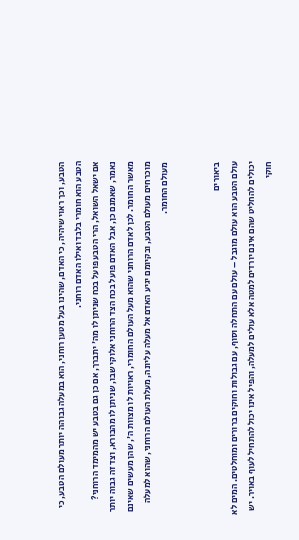הטבע, וכך ראוי שיהיה, כי האדם, שהינו בעל מטען רוחני, הוא במעלה גבוהה יותר מעולם הטבע, כי הטבע הוא חומרי בלבד ואילו האדם רוחני.
אם ישאל השואל, הרי הטבע פועל בכח שניתן לו מה' יתברך, אם כן גם בטבע יש מהמימד הרוחני? נאמר, שאמנם כן, אבל האדם פועל בכח הצד הרוחני אלוקי שבו, שניתן לו מהבורא, וצד זה גבוה יותר מאשר החומר. לכן לאדם הרוחני שהוא מעל העולם החומרי, ראויות לו מצוות ה', שהן מעשים שאינם מוכרחים מעולם הטבע, ובקיומם יגיע האדם אל מעלה עליונה, מעלת העולם הרוחני, שהוא למעלה מעולם החומר.


ביאורים
עולם הטבע הוא עולם מוגבל – עולם עם התחלה וסוף, עם גבולות וחוקים ברורים ומוחלטים. המים לא יכולים להחליט שהם אינם יורדים למטה אלא עולים למעלה, והפיל אינו יכול להתחיל לעוף באויר. יש חוקי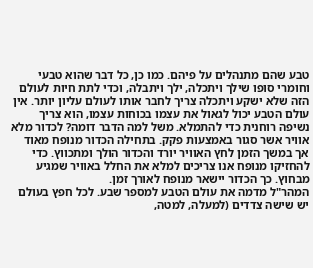טבע שהם מתנהלים על פיהם. כמו כן, כל דבר שהוא טבעי וחומרי סופו שילך ויתכלה, ילך ויתבלה, וכדי לתת חיות לעולם הזה שלא ישקע ויתכלה צריך לחבר אותו לעולם עליון יותר. אין עולם הטבע יכול לגאול את עצמו בכוחות עצמו, הוא צריך נשיפה רוחנית כדי להתמלא. משל למה הדבר דומה? לכדור מלא אוויר אשר סגור באמצעות פקק. בתחילה הכדור מנופח מאוד אך במשך הזמן לחץ האוויר יורד והכדור הולך ומתכווץ. כדי להחזיקו מנופח אנו צריכים למלא את החלל באוויר שמגיע מבחוץ. כך הכדור יישאר מנופח לאורך זמן.
המהר"ל מדמה את עולם הטבע למספר שבע. לכל חפץ בעולם יש שישה צדדים (למעלה, למטה,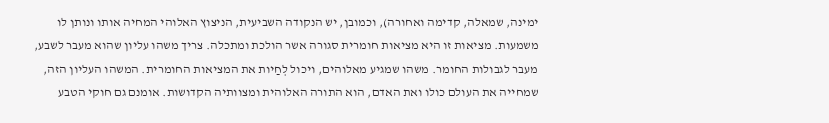ימינה, שמאלה, קדימה ואחורה), וכמובן, יש הנקודה השביעית, הניצוץ האלוהי המחיה אותו ונותן לו משמעות. מציאות זו היא מציאות חומרית סגורה אשר הולכת ומתכלה. צריך משהו עליון שהוא מעבר לשבע, מעבר לגבולות החומר. משהו שמגיע מאלוהים, ויכול לְחַיות את המציאות החומרית. המשהו העליון הזה, שמחייה את העולם כולו ואת האדם, הוא התורה האלוהית ומצוותיה הקדושות. אומנם גם חוקי הטבע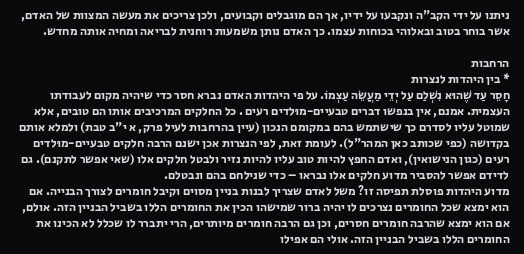ניתנו על ידי הקב"ה ונקבעו על ידיו, אך הם מוגבלים וקבועים, ולכן צריכים את מעשה המצוות של האדם, אשר בוחר בטוב ובאלוהי בכוחות עצמו. כך האדם נותן משמעות רוחנית לבריאה ומחיה אותה מחדש.

הרחבות
* בין היהדות לנצרות
חָסֵר עַד שֶׁהוּא נִשְׁלַם עַל יְדֵי מַעֲשֵׂה עַצְמוֹ. על פי היהדות האדם נברא חסר כדי שיהיה מקום לעבודתו העצמית. אמנם, אין בנפשו דברים טבעיים-מוּלדים רעים . כל החלקים המרכיבים אותו הם טובים, אלא שמוטל עליו לסדרם כך שישתמש בהם במקומם הנכון (עיין בהרחבות לעיל פרק, א י"ב טבת) ולמלא אותם בקדושה (כפי שכותב כאן המהר"ל). לעומת זאת, לפי הנצרות אכן ישנם הרבה חלקים טבעיים-מוּלדים רעים (כגון הנישואין), ואדם החפץ להיות טוב עליו להיות נזיר ולבטל חלקים אלו (שאי אפשר לתקנם). גם לדידם אפשר להסביר מדוע חלקים אלו נבראו – כדי שנילחם בהם ונבטלם.
מדוע היהדות פוסלת תפיסה זו? משל לאדם שצריך לבנות בניין מסוים וקיבל חומרים לצורך הבנייה. אם הוא ימצא שכל החומרים נצרכים לו יהיה ברור שמישהו הכין את החומרים הללו בשביל הבניין הזה. אולם, אם הוא ימצא שהרבה חומרים חסרים, וכן גם הרבה חומרים מיותרים, הרי יתברר לו שכלל לא הכינו את החומרים הללו בשביל הבניין הזה. אולי הם אפילו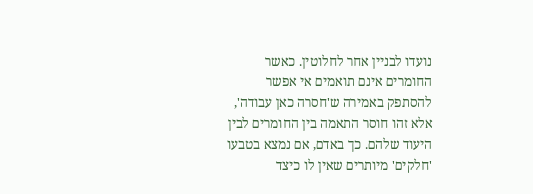נועדו לבניין אחר לחלוטין. כאשר החומרים אינם תואמים אי אפשר להסתפק באמירה ש'חסרה כאן עבודה', אלא זהו חוסר התאמה בין החומרים לבין היעוד שלהם. כך באדם, אם נמצא בטבעו 'חלקים' מיותרים שאין לו כיצד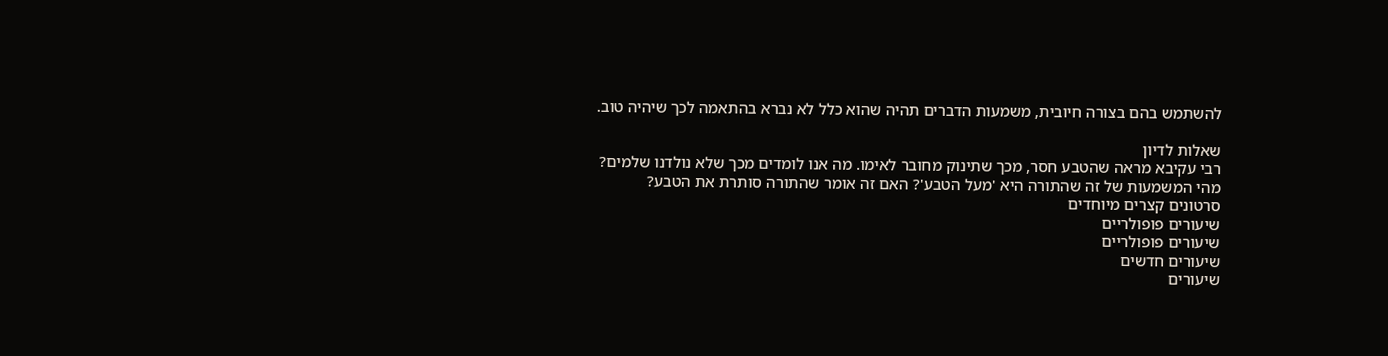להשתמש בהם בצורה חיובית, משמעות הדברים תהיה שהוא כלל לא נברא בהתאמה לכך שיהיה טוב.

שאלות לדיון
רבי עקיבא מראה שהטבע חסר, מכך שתינוק מחובר לאימו. מה אנו לומדים מכך שלא נולדנו שלמים?
מהי המשמעות של זה שהתורה היא 'מעל הטבע'? האם זה אומר שהתורה סותרת את הטבע?
סרטונים קצרים מיוחדים
שיעורים פופולריים
שיעורים פופולריים
שיעורים חדשים
שיעורים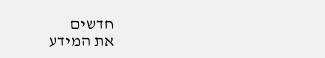חדשים
את המידע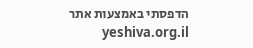הדפסתי באמצעות אתר yeshiva.org.il